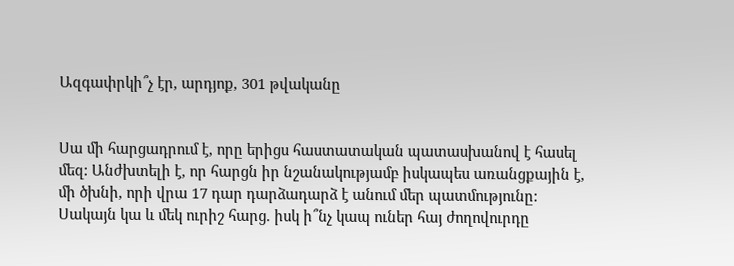Ազգափրկի՞չ էր, արդյոք, 301 թվականը


Սա մի հարցադրում է, որը երիցս հաստատական պատասխանով է հասել մեզ: Անժխտելի է, որ հարցն իր նշանակությամբ իսկապես առանցքային է, մի ծխնի, որի վրա 17 դար դարձադարձ է անում մեր պատմությունը: Սակայն կա և մեկ ուրիշ հարց. իսկ ի՞նչ կապ ուներ հայ ժողովուրդը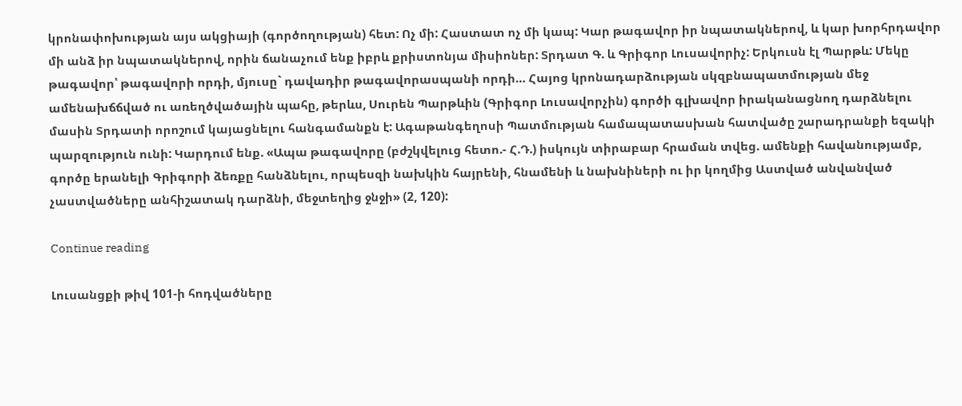կրոնափոխության այս ակցիայի (գործողության) հետ: Ոչ մի: Հաստատ ոչ մի կապ: Կար թագավոր իր նպատակներով, և կար խորհրդավոր մի անձ իր նպատակներով, որին ճանաչում ենք իբրև քրիստոնյա միսիոներ: Տրդատ Գ. և Գրիգոր Լուսավորիչ: Երկուսն էլ Պարթև: Մեկը թագավոր՝ թագավորի որդի, մյուսը` դավադիր թագավորասպանի որդի… Հայոց կրոնադարձության սկզբնապատմության մեջ ամենախճճված ու առեղծվածային պահը, թերևս, Սուրեն Պարթևին (Գրիգոր Լուսավորչին) գործի գլխավոր իրականացնող դարձնելու մասին Տրդատի որոշում կայացնելու հանգամանքն է: Ագաթանգեղոսի Պատմության համապատասխան հատվածը շարադրանքի եզակի պարզություն ունի: Կարդում ենք. «Ապա թագավորը (բժշկվելուց հետո.- Հ.Դ.) իսկույն տիրաբար հրաման տվեց. ամենքի հավանությամբ, գործը երանելի Գրիգորի ձեռքը հանձնելու, որպեսզի նախկին հայրենի, հնամենի և նախնիների ու իր կողմից Աստված անվանված չաստվածները անհիշատակ դարձնի, մեջտեղից ջնջի» (2, 120):

Continue reading

Լուսանցքի թիվ 101-ի հոդվածները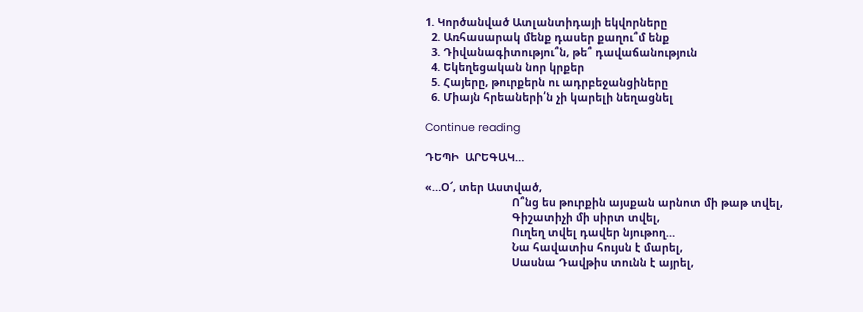1. Կործանված Ատլանտիդայի եկվորները
  2. Առհասարակ մենք դասեր քաղու՞մ ենք
  3. Դիվանագիտությու՞ն, թե՞ դավաճանություն
  4. Եկեղեցական նոր կրքեր
  5. Հայերը, թուրքերն ու ադրբեջանցիները
  6. Միայն հրեաների՛ն չի կարելի նեղացնել

Continue reading

ԴԵՊԻ  ԱՐԵԳԱԿ…

«…Օ՜, տեր Աստված,
                             Ո՞նց ես թուրքին այսքան արնոտ մի թաթ տվել,
                             Գիշատիչի մի սիրտ տվել,
                             Ուղեղ տվել դավեր նյութող…
                             Նա հավատիս հույսն է մարել,
                             Սասնա Դավթիս տունն է այրել,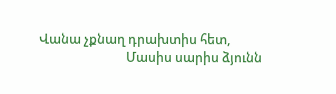Վանա չքնաղ դրախտիս հետ,
                             Մասիս սարիս ձյունն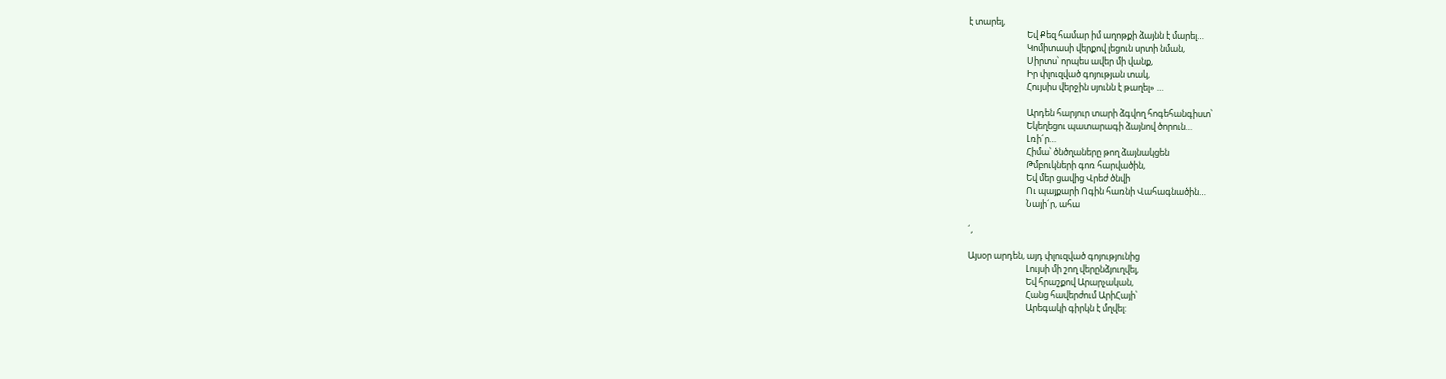է տարել,
                             Եվ Քեզ համար իմ աղոթքի ձայնն է մարել…
                             Կոմիտասի վերքով լեցուն սրտի նման,
                             Սիրտս՝ որպես ավեր մի վանք,
                             Իր փլուզված գոյության տակ,
                             Հույսիս վերջին սյունն է թաղել» …

                             Արդեն հարյուր տարի ձգվող հոգեհանգիստ՝
                             Եկեղեցու պատարագի ձայնով ծորուն…
                             Լռի´ր…
                             Հիմա՝ ծնծղաները թող ձայնակցեն
                             Թմբուկների գոռ հարվածին,
                             Եվ մեր ցավից Վրեժ ծնվի
                             Ու պայքարի Ոգին հառնի Վահագնածին…
                             Նայի´ր, ահա

´,

Այսօր արդեն, այդ փլուզված գոյությունից
                             Լույսի մի շող վերընձյուղվել,
                             Եվ հրաշքով Արարչական,
                             Հանց հավերժում ԱրիՀայի՝
                             Արեգակի գիրկն է մղվել: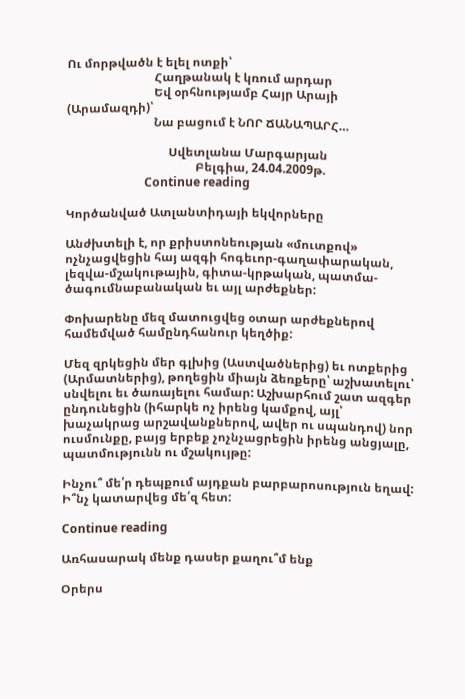Ու մորթվածն է ելել ոտքի՝
                             Հաղթանակ է կռում արդար
                             Եվ օրհնությամբ Հայր Արայի (Արամազդի)՝
                             Նա բացում է ՆՈՐ ՃԱՆԱՊԱՐՀ…

                                  Սվետլանա Մարգարյան
                                           Բելգիա, 24.04.2009թ.
                          Continue reading

Կործանված Ատլանտիդայի եկվորները

Անժխտելի է, որ քրիստոնեության «մուտքով» ոչնչացվեցին հայ ազգի հոգեւոր-գաղափարական, լեզվա-մշակութային, գիտա-կրթական, պատմա-ծագումնաբանական եւ այլ արժեքներ:

Փոխարենը մեզ մատուցվեց օտար արժեքներով համեմված համընդհանուր կեղծիք:

Մեզ զրկեցին մեր գլխից (Աստվածներից) եւ ոտքերից (Արմատներից), թողեցին միայն ձեռքերը՝ աշխատելու՝ սնվելու եւ ծառայելու համար: Աշխարհում շատ ազգեր ընդունեցին (իհարկե ոչ իրենց կամքով, այլ՝ խաչակրաց արշավանքներով, ավեր ու սպանդով) նոր ուսմունքը, բայց երբեք չոչնչացրեցին իրենց անցյալը, պատմությունն ու մշակույթը:

Ինչու՞ մե՛ր դեպքում այդքան բարբարոսություն եղավ: Ի՞նչ կատարվեց մե՛զ հետ:

Continue reading

Առհասարակ մենք դասեր քաղու՞մ ենք

Օրերս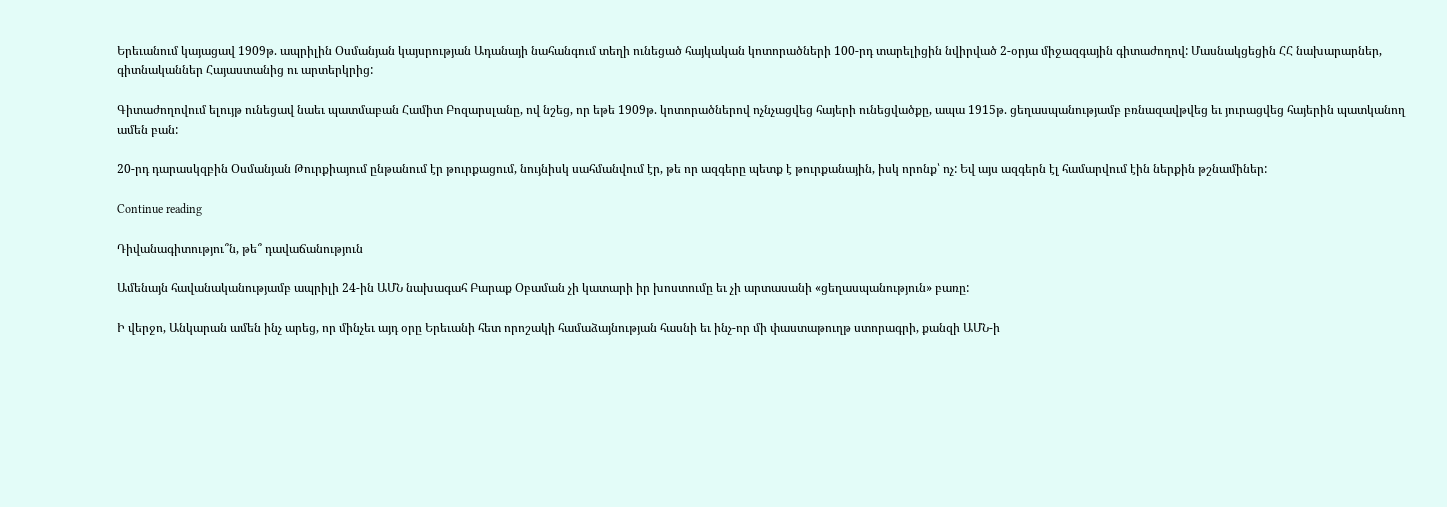Երեւանում կայացավ 1909թ. ապրիլին Օսմանյան կայսրության Ադանայի նահանգում տեղի ունեցած հայկական կոտորածների 100-րդ տարելիցին նվիրված 2-օրյա միջազգային գիտաժողով: Մասնակցեցին ՀՀ նախարարներ, գիտնականներ Հայաստանից ու արտերկրից:

Գիտաժողովում ելույթ ունեցավ նաեւ պատմաբան Համիտ Բոզարսլանը, ով նշեց, որ եթե 1909թ. կոտորածներով ոչնչացվեց հայերի ունեցվածքը, ապա 1915թ. ցեղասպանությամբ բռնազավթվեց եւ յուրացվեց հայերին պատկանող ամեն բան:

20-րդ դարասկզբին Օսմանյան Թուրքիայում ընթանում էր թուրքացում, նույնիսկ սահմանվում էր, թե որ ազգերը պետք է թուրքանային, իսկ որոնք՝ ոչ: Եվ այս ազգերն էլ համարվում էին ներքին թշնամիներ:

Continue reading

Դիվանագիտությու՞ն, թե՞ դավաճանություն

Ամենայն հավանականությամբ ապրիլի 24-ին ԱՄՆ նախագահ Բարաք Օբաման չի կատարի իր խոստումը եւ չի արտասանի «ցեղասպանություն» բառը:

Ի վերջո, Անկարան ամեն ինչ արեց, որ մինչեւ այդ օրը Երեւանի հետ որոշակի համաձայնության հասնի եւ ինչ-որ մի փաստաթուղթ ստորագրի, քանզի ԱՄՆ-ի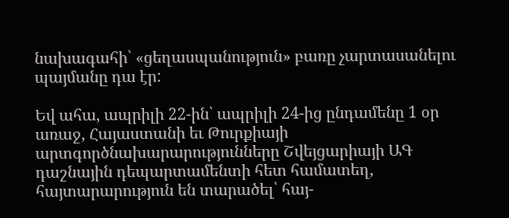նախագահի՝ «ցեղասպանություն» բառը չարտասանելու պայմանը դա էր:

Եվ ահա, ապրիլի 22-ին՝ ապրիլի 24-ից ընդամենը 1 օր առաջ, Հայաստանի եւ Թուրքիայի արտգործնախարարությունները Շվեյցարիայի ԱԳ դաշնային դեպարտամենտի հետ համատեղ, հայտարարություն են տարածել՝ հայ-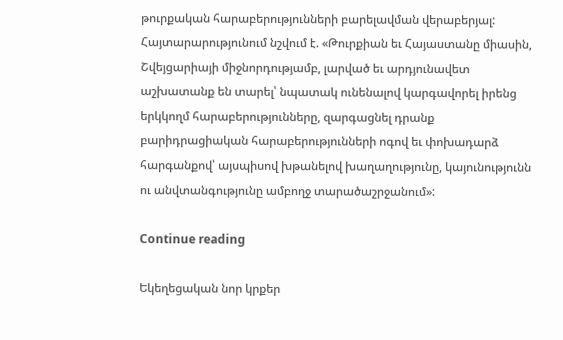թուրքական հարաբերությունների բարելավման վերաբերյալ: Հայտարարությունում նշվում է. «Թուրքիան եւ Հայաստանը միասին, Շվեյցարիայի միջնորդությամբ, լարված եւ արդյունավետ աշխատանք են տարել՝ նպատակ ունենալով կարգավորել իրենց երկկողմ հարաբերությունները, զարգացնել դրանք բարիդրացիական հարաբերությունների ոգով եւ փոխադարձ հարգանքով՝ այսպիսով խթանելով խաղաղությունը, կայունությունն ու անվտանգությունը ամբողջ տարածաշրջանում»:

Continue reading

Եկեղեցական նոր կրքեր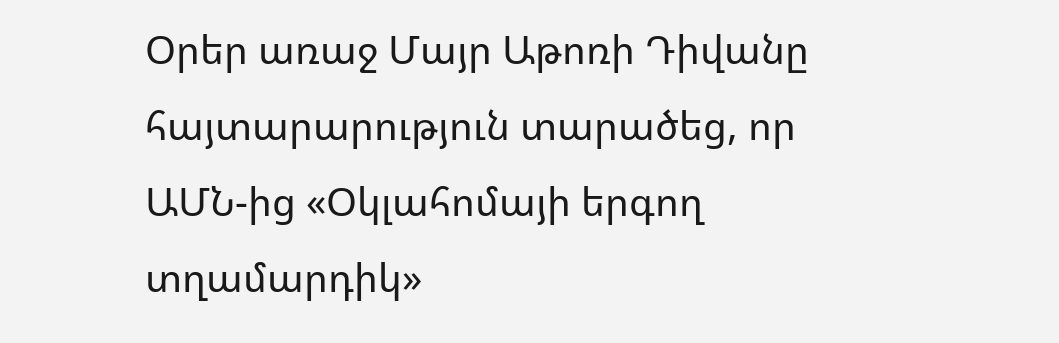Օրեր առաջ Մայր Աթոռի Դիվանը հայտարարություն տարածեց, որ ԱՄՆ-ից «Օկլահոմայի երգող տղամարդիկ»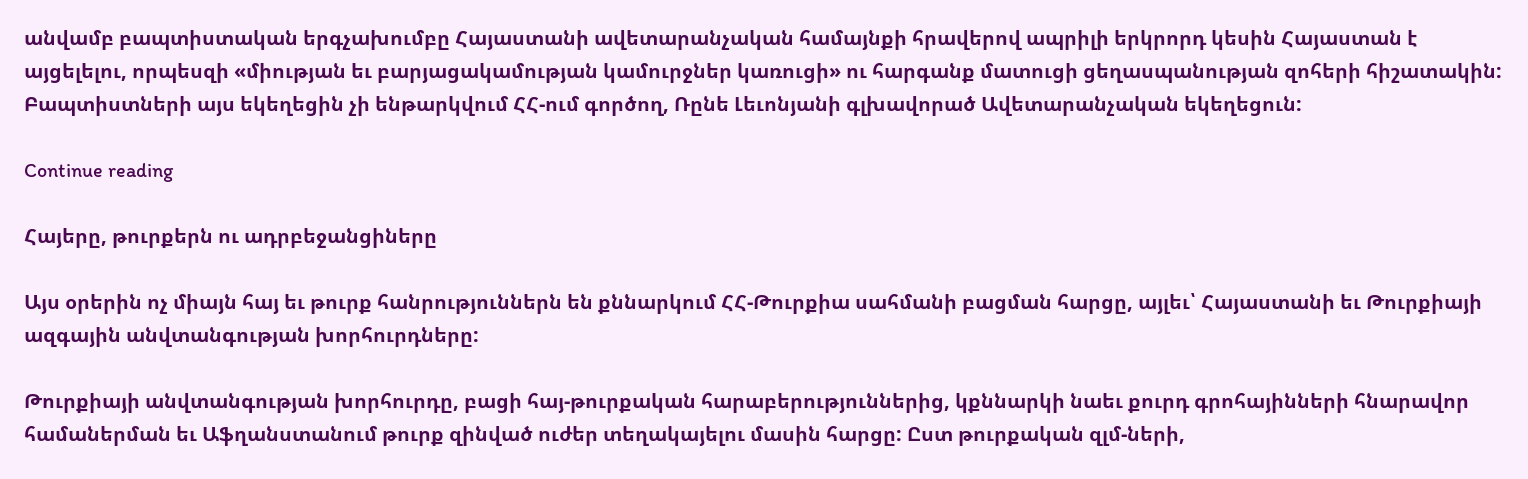անվամբ բապտիստական երգչախումբը Հայաստանի ավետարանչական համայնքի հրավերով ապրիլի երկրորդ կեսին Հայաստան է այցելելու, որպեսզի «միության եւ բարյացակամության կամուրջներ կառուցի» ու հարգանք մատուցի ցեղասպանության զոհերի հիշատակին: Բապտիստների այս եկեղեցին չի ենթարկվում ՀՀ-ում գործող, Ռընե Լեւոնյանի գլխավորած Ավետարանչական եկեղեցուն:

Continue reading

Հայերը, թուրքերն ու ադրբեջանցիները

Այս օրերին ոչ միայն հայ եւ թուրք հանրություններն են քննարկում ՀՀ-Թուրքիա սահմանի բացման հարցը, այլեւ՝ Հայաստանի եւ Թուրքիայի ազգային անվտանգության խորհուրդները:

Թուրքիայի անվտանգության խորհուրդը, բացի հայ-թուրքական հարաբերություններից, կքննարկի նաեւ քուրդ գրոհայինների հնարավոր համաներման եւ Աֆղանստանում թուրք զինված ուժեր տեղակայելու մասին հարցը: Ըստ թուրքական զլմ-ների,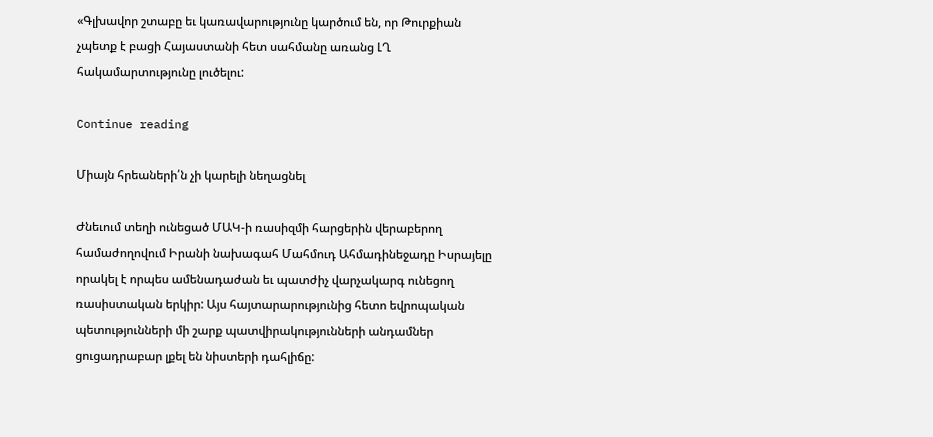«Գլխավոր շտաբը եւ կառավարությունը կարծում են, որ Թուրքիան չպետք է բացի Հայաստանի հետ սահմանը առանց ԼՂ հակամարտությունը լուծելու:

Continue reading

Միայն հրեաների՛ն չի կարելի նեղացնել

Ժնեւում տեղի ունեցած ՄԱԿ-ի ռասիզմի հարցերին վերաբերող համաժողովում Իրանի նախագահ Մահմուդ Ահմադինեջադը Իսրայելը որակել է որպես ամենադաժան եւ պատժիչ վարչակարգ ունեցող ռասիստական երկիր: Այս հայտարարությունից հետո եվրոպական պետությունների մի շարք պատվիրակությունների անդամներ ցուցադրաբար լքել են նիստերի դահլիճը: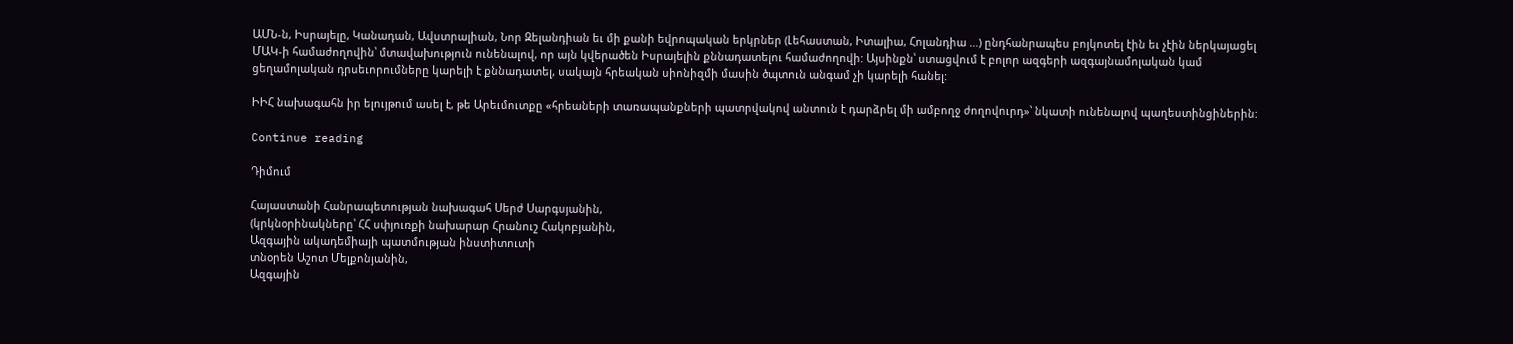ԱՄՆ-ն, Իսրայելը, Կանադան, Ավստրալիան, Նոր Զելանդիան եւ մի քանի եվրոպական երկրներ (Լեհաստան, Իտալիա, Հոլանդիա …) ընդհանրապես բոյկոտել էին եւ չէին ներկայացել ՄԱԿ-ի համաժողովին՝ մտավախություն ունենալով, որ այն կվերածեն Իսրայելին քննադատելու համաժողովի: Այսինքն՝ ստացվում է բոլոր ազգերի ազգայնամոլական կամ ցեղամոլական դրսեւորումները կարելի է քննադատել, սակայն հրեական սիոնիզմի մասին ծպտուն անգամ չի կարելի հանել:

ԻԻՀ նախագահն իր ելույթում ասել է, թե Արեւմուտքը «հրեաների տառապանքների պատրվակով անտուն է դարձրել մի ամբողջ ժողովուրդ»՝ նկատի ունենալով պաղեստինցիներին:

Continue reading

Դիմում

Հայաստանի Հանրապետության նախագահ Սերժ Սարգսյանին,
(կրկնօրինակները՝ ՀՀ սփյուռքի նախարար Հրանուշ Հակոբյանին,
Ազգային ակադեմիայի պատմության ինստիտուտի
տնօրեն Աշոտ Մելքոնյանին,
Ազգային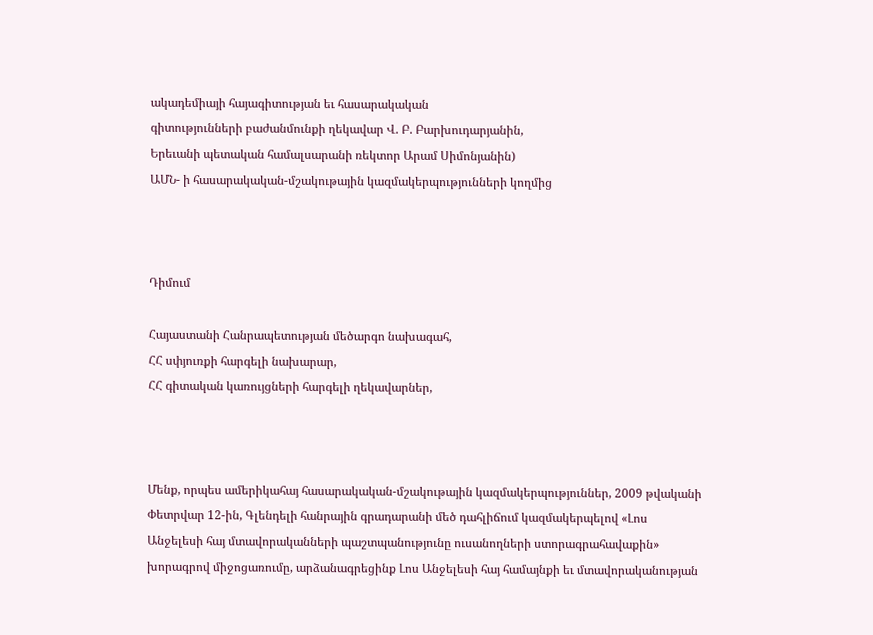ակադեմիայի հայագիտության եւ հասարակական
գիտությունների բաժանմունքի ղեկավար Վ. Բ. Բարխուդարյանին,
Երեւանի պետական համալսարանի ռեկտոր Արամ Սիմոնյանին)
ԱՄՆ- ի հասարակական-մշակութային կազմակերպությունների կողմից



Դիմում

Հայաստանի Հանրապետության մեծարգո նախագահ,
ՀՀ սփյուռքի հարգելի նախարար,
ՀՀ գիտական կառույցների հարգելի ղեկավարներ,



Մենք, որպես ամերիկահայ հասարակական-մշակութային կազմակերպություններ, 2009 թվականի Փետրվար 12-ին, Գլենդելի հանրային գրադարանի մեծ դահլիճում կազմակերպելով «Լոս Անջելեսի հայ մտավորականների պաշտպանությունը ուսանողների ստորագրահավաքին» խորագրով միջոցառումը, արձանագրեցինք Լոս Անջելեսի հայ համայնքի եւ մտավորականության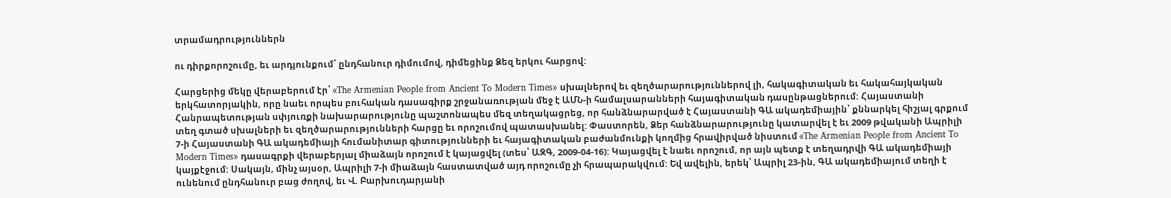տրամադրություններն

ու դիրքորոշումը, եւ արդյունքում՝ ընդհանուր դիմումով, դիմեցինք Ձեզ երկու հարցով:

Հարցերից մեկը վերաբերում էր՝ «The Armenian People from Ancient To Modern Times» սխալներով եւ զեղծարարություններով լի, հակագիտական եւ հակահայկական երկհատորյակին, որը նաեւ որպես բուհական դասագիրք շրջանառության մեջ է ԱՄՆ-ի համալսարանների հայագիտական դասընթացներում: Հայաստանի Հանրապետության սփյուռքի նախարարությունը պաշտոնապես մեզ տեղակացրեց, որ հանձնարարված է Հայաստանի ԳԱ ակադեմիային՝ քննարկել հիշյալ գրքում տեղ գտած սխալների եւ զեղծարարությունների հարցը եւ որոշումով պատասխանել: Փաստորեն, Ձեր հանձնարարությունը կատարվել է եւ 2009 թվականի Ապրիլի 7-ի Հայաստանի ԳԱ ակադեմիայի հումանիտար գիտությունների եւ հայագիտական բաժանմունքի կողմից հրավիրված նիստում «The Armenian People from Ancient To Modern Times» դասագրքի վերաբերյալ միաձայն որոշում է կայացվել (տես՝ ԱԶԳ, 2009-04-16): Կայացվել է նաեւ որոշում, որ այն պետք է տեղադրվի ԳԱ ակադեմիայի կայքէջում: Սակայն, մինչ այսօր, Ապրիլի 7-ի միաձայն հաստատված այդ որոշումը չի հրապարակվում: Եվ ավելին, երեկ՝ Ապրիլ 23-ին, ԳԱ ակադեմիայում տեղի է ունենում ընդհանուր բաց ժողով, եւ Վ. Բարխուդարյանի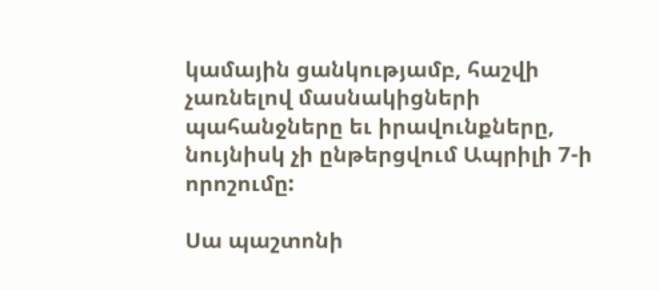կամային ցանկությամբ, հաշվի չառնելով մասնակիցների պահանջները եւ իրավունքները, նույնիսկ չի ընթերցվում Ապրիլի 7-ի որոշումը:

Սա պաշտոնի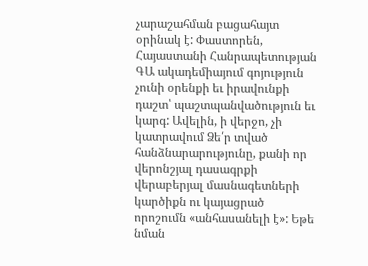չարաշահման բացահայտ օրինակ է: Փաստորեն, Հայաստանի Հանրապետության ԳԱ ակադեմիայում գոյություն չունի օրենքի եւ իրավունքի դաշտ՝ պաշտպանվածություն եւ կարգ: Ավելին, ի վերջո, չի կատրավում Ձե՛ր տված հանձնարարությունը, քանի որ վերոնշյալ դասագրքի վերաբերյալ մասնագետների կարծիքն ու կայացրած որոշումն «անհասանելի է»: Եթե նման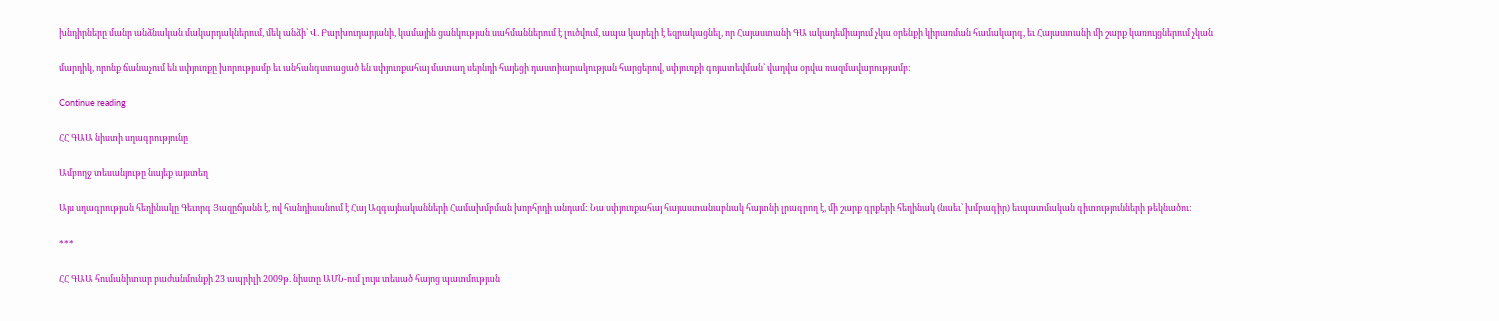խնդիրները մանր անձնական մակարդակներում, մեկ անձի՝ Վ. Բարխուդարյանի, կամային ցանկության սահմաններում է լուծվում, ապա կարելի է եզրակացնել, որ Հայաստանի ԳԱ ակադեմիայում չկա օրենքի կիրառման համակարգ, եւ Հայաստանի մի շարք կառույցներում չկան

մարդիկ, որոնք ճանաչում են սփյուռքը խորությամբ եւ անհանգստացած են սփյուռքահայ մատաղ սերնդի հայեցի դաստիարակության հարցերով, սփյուռքի գոյատեվման՝ վաղվա օրվա ռազմավարությամբ:

Continue reading

ՀՀ ԳԱԱ նիստի սղագրությունը

Ամբողջ տեսանյութը նայեք այստեղ

Այս սղագրության հեղինակը Գեւորգ Յազըճյանն է, ով հանդիսանում է Հայ Ազգայնականների Համախմբման խորհրդի անդամ: Նա սփյուռքահայ հայաստանաբնակ հայտնի լրագրող է, մի շարք գրքերի հեղինակ (նաեւ՝ խմբագիր) եւպատմական գիտությունների թեկնածու:

***

ՀՀ ԳԱԱ հումանիտար բաժանմունքի 23 ապրիլի 2009թ. նիստը ԱՄՆ-ում լույս տեսած հայոց պատմության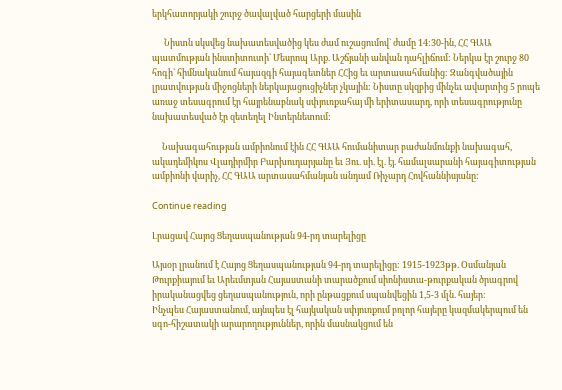երկհատորյակի շուրջ ծավալված հարցերի մասին

      Նիստն սկսվեց նախատեսվածից կես ժամ ուշացումով` ժամը 14:30-ին, ՀՀ ԳԱԱ պատմության ինստիտուտի` Մեսրոպ Արք. Աշճյանի անվան դահլիճում: Ներկա էր շուրջ 80 հոգի` հիմնականում հայազգի հայագետներ ՀՀից եւ արտասահմանից: Զանգվածային լրատվության միջոցների ներկայացուցիչներ չկային: Նիստը սկզբից մինչեւ ավարտից 5 րոպե առաջ տեսագրում էր հայրենաբնակ սփյուռքահայ մի երիտասարդ, որի տեսագրությունը նախատեսված էր զետեղել Ինտերնետում:

     Նախագահության ամբիոնում էին ՀՀ ԳԱԱ հումանիտար բաժանմունքի նախագահ, ակադեմիկոս Վլադիրմիր Բարխուդարյանը եւ Յու. սի. էլ. էյ. համալսարանի հայագիտության ամբիոնի վարիչ, ՀՀ ԳԱԱ արտասահմանյան անդամ Ռիչարդ Հովհաննիսյանը:

Continue reading

Լրացավ Հայոց Ցեղասպանության 94-րդ տարելիցը

Այսօր լրանում է Հայոց Ցեղասպանության 94-րդ տարելիցը: 1915-1923թթ. Օսմանյան Թուրքիայում եւ Արեւմտյան Հայաստանի տարածքում սիոնիստա-թուրքական ծրագրով իրականացվեց ցեղասպանություն, որի ընթացքում սպանվեցին 1,5-3 մլն. հայեր:
Ինչպես Հայաստանում, այնպես էլ հայկական սփյուռքում բոլոր հայերը կազմակերպում են սգո-հիշատակի արարողություններ, որին մասնակցում են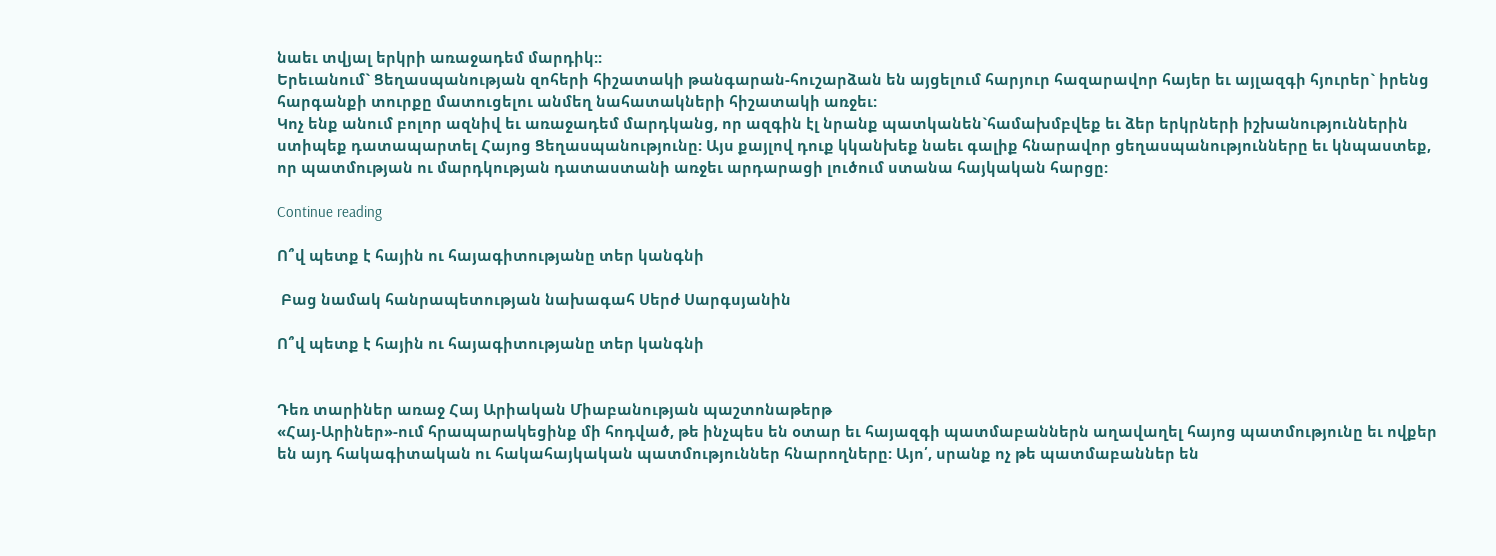նաեւ տվյալ երկրի առաջադեմ մարդիկ::
Երեւանում` Ցեղասպանության զոհերի հիշատակի թանգարան-հուշարձան են այցելում հարյուր հազարավոր հայեր եւ այլազգի հյուրեր` իրենց հարգանքի տուրքը մատուցելու անմեղ նահատակների հիշատակի առջեւ:
Կոչ ենք անում բոլոր ազնիվ եւ առաջադեմ մարդկանց, որ ազգին էլ նրանք պատկանեն`համախմբվեք եւ ձեր երկրների իշխանություններին ստիպեք դատապարտել Հայոց Ցեղասպանությունը: Այս քայլով դուք կկանխեք նաեւ գալիք հնարավոր ցեղասպանությունները եւ կնպաստեք, որ պատմության ու մարդկության դատաստանի առջեւ արդարացի լուծում ստանա հայկական հարցը:

Continue reading

Ո՞վ պետք է հային ու հայագիտությանը տեր կանգնի

 Բաց նամակ հանրապետության նախագահ Սերժ Սարգսյանին

Ո՞վ պետք է հային ու հայագիտությանը տեր կանգնի


Դեռ տարիներ առաջ Հայ Արիական Միաբանության պաշտոնաթերթ
«Հայ-Արիներ»-ում հրապարակեցինք մի հոդված, թե ինչպես են օտար եւ հայազգի պատմաբաններն աղավաղել հայոց պատմությունը եւ ովքեր են այդ հակագիտական ու հակահայկական պատմություններ հնարողները: Այո՛, սրանք ոչ թե պատմաբաններ են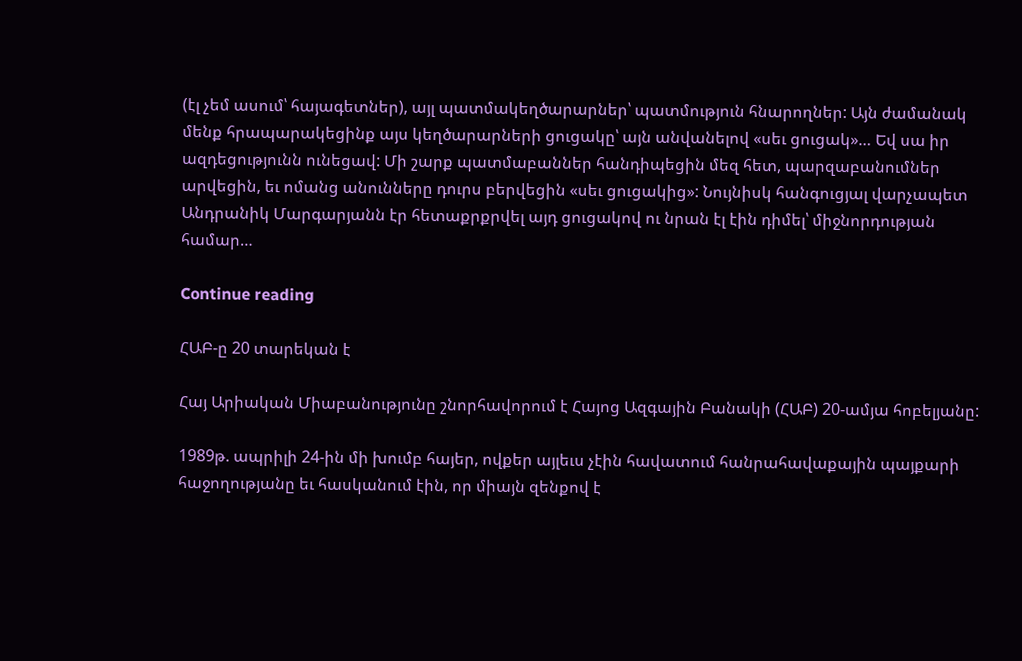(էլ չեմ ասում՝ հայագետներ), այլ պատմակեղծարարներ՝ պատմություն հնարողներ: Այն ժամանակ մենք հրապարակեցինք այս կեղծարարների ցուցակը՝ այն անվանելով «սեւ ցուցակ»… Եվ սա իր ազդեցությունն ունեցավ: Մի շարք պատմաբաններ հանդիպեցին մեզ հետ, պարզաբանումներ արվեցին, եւ ոմանց անունները դուրս բերվեցին «սեւ ցուցակից»: Նույնիսկ հանգուցյալ վարչապետ Անդրանիկ Մարգարյանն էր հետաքրքրվել այդ ցուցակով ու նրան էլ էին դիմել՝ միջնորդության համար…

Continue reading

ՀԱԲ-ը 20 տարեկան է

Հայ Արիական Միաբանությունը շնորհավորում է Հայոց Ազգային Բանակի (ՀԱԲ) 20-ամյա հոբելյանը:

1989թ. ապրիլի 24-ին մի խումբ հայեր, ովքեր այլեւս չէին հավատում հանրահավաքային պայքարի հաջողությանը եւ հասկանում էին, որ միայն զենքով է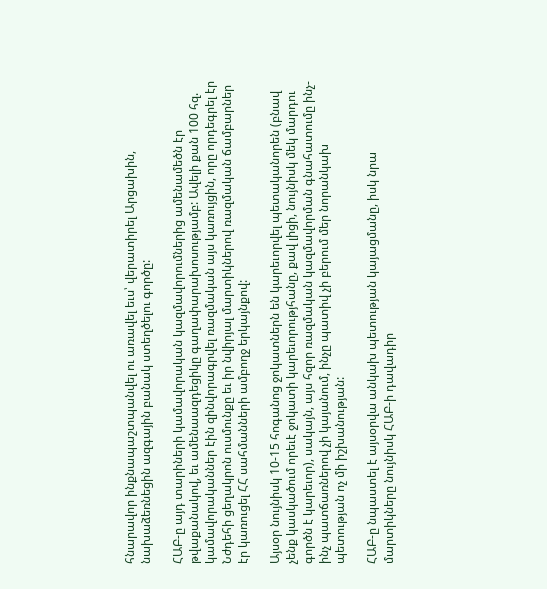հնարավոր ինքնապաշտպանվել ու առավել եւս՝ վերատիրել Արցախին, նախաձեռնեցին ազգային բանակ ստեղծելու գործը:

ՀԱԲ-ը այդ տարիների կամավորական կազմավորումներից ամենամեծն էր թվաքանակով, եւ ամենաազդեցիկը գաղափարախոսությամբ: Ավելի քան 100 հզ. կամավորականներ էին զինվորագրվել ռազմական այս կառույցին, որը որդեգրել էր Նժդեհի ցեղակրոն ուսմունքը եւ իր նվիրյալ մարտիկներով ռազմական ճամբարներ էր կառուցել ՀՀ սահմանների ամբողջ երկայնքով:

Այսօր նույնիսկ 10-15 հոգանոց ջոկատներն են կարեւորվել պետականորեն (բնավ չենք կասկածում որեւէ ջոկատի կարեւորությհանը, քավ լիցի, նույնիսկ մեկ մարդու գործն է կարեւոր), սակայն, այս հզոր ռազմական կազմավորման գնահատումը ինչ-ինչ պատճառներով չի կայանում, ինչը պատիվ չի բերում մեր նորանկախ պետության ոչ մի իշխանության:

ՀԱԲ-ը նպաստել է այսօրվա անկախ պետության կայացմանը, իսկ նրա մարտիկները նույնիսկ ՀԱԲ-ի դավադիր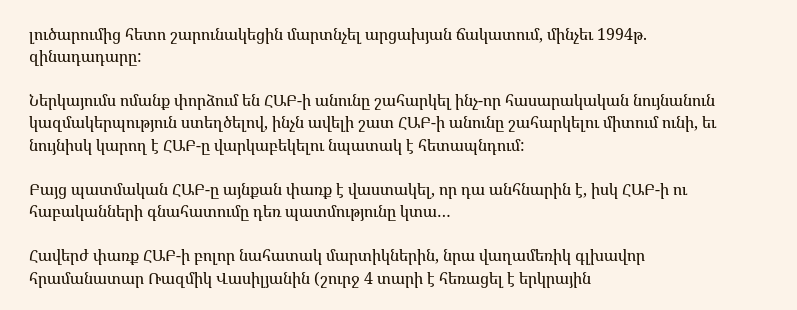լուծարումից հետո շարունակեցին մարտնչել արցախյան ճակատում, մինչեւ 1994թ. զինադադարը:

Ներկայումս ոմանք փորձում են ՀԱԲ-ի անունը շահարկել ինչ-որ հասարակական նույնանուն կազմակերպություն ստեղծելով, ինչն ավելի շատ ՀԱԲ-ի անունը շահարկելու միտում ունի, եւ նույնիսկ կարող է ՀԱԲ-ը վարկաբեկելու նպատակ է հետապնդում:

Բայց պատմական ՀԱԲ-ը այնքան փառք է վաստակել, որ դա անհնարին է, իսկ ՀԱԲ-ի ու հաբականների գնահատումը դեռ պատմությունը կտա…

Հավերժ փառք ՀԱԲ-ի բոլոր նահատակ մարտիկներին, նրա վաղամեռիկ գլխավոր հրամանատար Ռազմիկ Վասիլյանին (շուրջ 4 տարի է հեռացել է երկրային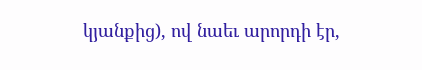կյանքից), ով նաեւ արորդի էր,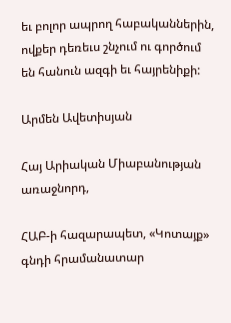եւ բոլոր ապրող հաբականներին, ովքեր դեռեւս շնչում ու գործում են հանուն ազգի եւ հայրենիքի:

Արմեն Ավետիսյան

Հայ Արիական Միաբանության առաջնորդ,

ՀԱԲ-ի հազարապետ, «Կոտայք» գնդի հրամանատար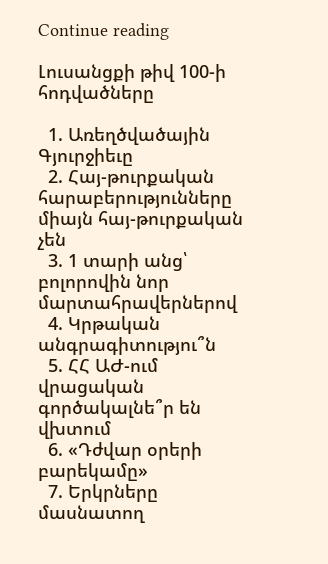Continue reading

Լուսանցքի թիվ 100-ի հոդվածները

  1. Առեղծվածային Գյուրջիեւը
  2. Հայ-թուրքական հարաբերությունները միայն հայ-թուրքական չեն
  3. 1 տարի անց՝ բոլորովին նոր մարտահրավերներով
  4. Կրթական անգրագիտությու՞ն
  5. ՀՀ ԱԺ-ում վրացական գործակալնե՞ր են վխտում
  6. «Դժվար օրերի բարեկամը»
  7. Երկրները մասնատող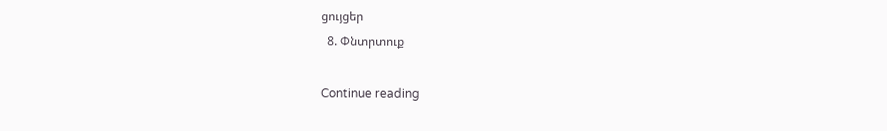ցույցեր
  8. Փնտրտուք

Continue reading